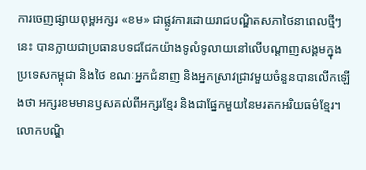ការចេញផ្សាយពុម្ពអក្សរ «ខម» ជាផ្លូវការដោយរាជបណ្ឌិតសភាថៃនាពេលថ្មីៗនេះ បានក្លាយជាប្រធានបទជជែកយ៉ាងទូលំទូលាយនៅលើបណ្ដាញសង្គមក្នុងប្រទេសកម្ពុជា និងថៃ ខណៈអ្នកជំនាញ និងអ្នកស្រាវជ្រាវមួយចំនួនបានលើកឡើងថា អក្សរខមមានឫសគល់ពីអក្សរខ្មែរ និងជាផ្នែកមួយនៃមរតកអរិយធម៌ខ្មែរ។
លោកបណ្ឌិ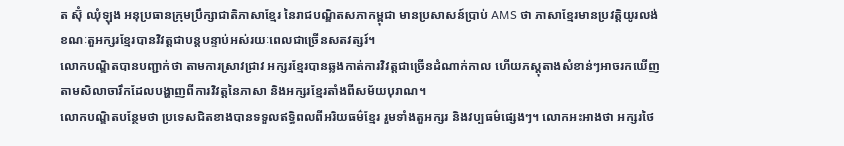ត ស៊ុំ ឈុំឡុង អនុប្រធានក្រុមប្រឹក្សាជាតិភាសាខ្មែរ នៃរាជបណ្ឌិតសភាកម្ពុជា មានប្រសាសន៍ប្រាប់ AMS ថា ភាសាខ្មែរមានប្រវត្តិយូរលង់ ខណៈតួអក្សរខ្មែរបានវិវត្តជាបន្តបន្ទាប់អស់រយៈពេលជាច្រើនសតវត្សរ៍។
លោកបណ្ឌិតបានបញ្ជាក់ថា តាមការស្រាវជ្រាវ អក្សរខ្មែរបានឆ្លងកាត់ការវិវត្តជាច្រើនដំណាក់កាល ហើយភស្តុតាងសំខាន់ៗអាចរកឃើញតាមសិលាចារឹកដែលបង្ហាញពីការវិវត្តនៃភាសា និងអក្សរខ្មែរតាំងពីសម័យបុរាណ។
លោកបណ្ឌិតបន្ថែមថា ប្រទេសជិតខាងបានទទួលឥទ្ធិពលពីអរិយធម៌ខ្មែរ រួមទាំងតួអក្សរ និងវប្បធម៌ផ្សេងៗ។ លោកអះអាងថា អក្សរថៃ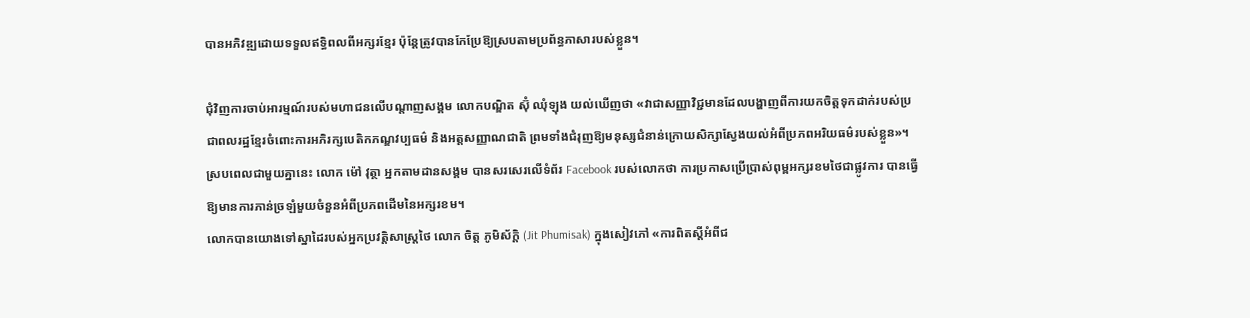បានអភិវឌ្ឍដោយទទួលឥទ្ធិពលពីអក្សរខ្មែរ ប៉ុន្តែត្រូវបានកែប្រែឱ្យស្របតាមប្រព័ន្ធភាសារបស់ខ្លួន។

ជុំវិញការចាប់អារម្មណ៍របស់មហាជនលើបណ្ដាញសង្គម លោកបណ្ឌិត ស៊ុំ ឈុំឡុង យល់ឃើញថា «វាជាសញ្ញាវិជ្ជមានដែលបង្ហាញពីការយកចិត្តទុកដាក់របស់ប្រជាពលរដ្ឋខ្មែរចំពោះការអភិរក្សបេតិកភណ្ឌវប្បធម៌ និងអត្តសញ្ញាណជាតិ ព្រមទាំងជំរុញឱ្យមនុស្សជំនាន់ក្រោយសិក្សាស្វែងយល់អំពីប្រភពអរិយធម៌របស់ខ្លួន»។
ស្របពេលជាមួយគ្នានេះ លោក ម៉ៅ វុត្ថា អ្នកតាមដានសង្គម បានសរសេរលើទំព័រ Facebook របស់លោកថា ការប្រកាសប្រើប្រាស់ពុម្ពអក្សរខមថៃជាផ្លូវការ បានធ្វើឱ្យមានការភាន់ច្រឡំមួយចំនួនអំពីប្រភពដើមនៃអក្សរខម។
លោកបានយោងទៅស្នាដៃរបស់អ្នកប្រវត្តិសាស្ត្រថៃ លោក ចិត្ត ភូមិស័ក្តិ (Jit Phumisak) ក្នុងសៀវភៅ «ការពិតស្តីអំពីជ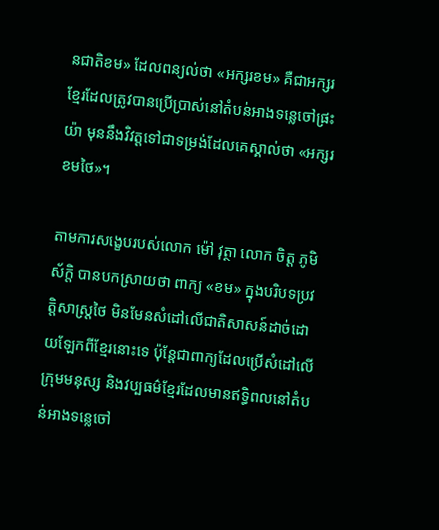នជាតិខម» ដែលពន្យល់ថា «អក្សរខម» គឺជាអក្សរខ្មែរដែលត្រូវបានប្រើប្រាស់នៅតំបន់អាងទន្លេចៅផ្រះយ៉ា មុននឹងវិវត្តទៅជាទម្រង់ដែលគេស្គាល់ថា «អក្សរខមថៃ»។

តាមការសង្ខេបរបស់លោក ម៉ៅ វុត្ថា លោក ចិត្ត ភូមិស័ក្តិ បានបកស្រាយថា ពាក្យ «ខម» ក្នុងបរិបទប្រវត្តិសាស្ត្រថៃ មិនមែនសំដៅលើជាតិសាសន៍ដាច់ដោយឡែកពីខ្មែរនោះទេ ប៉ុន្តែជាពាក្យដែលប្រើសំដៅលើក្រុមមនុស្ស និងវប្បធម៌ខ្មែរដែលមានឥទ្ធិពលនៅតំបន់អាងទន្លេចៅ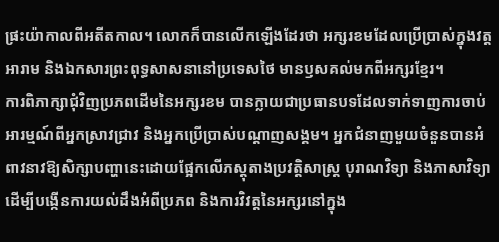ផ្រះយ៉ាកាលពីអតីតកាល។ លោកក៏បានលើកឡើងដែរថា អក្សរខមដែលប្រើប្រាស់ក្នុងវត្តអារាម និងឯកសារព្រះពុទ្ធសាសនានៅប្រទេសថៃ មានឫសគល់មកពីអក្សរខ្មែរ។
ការពិភាក្សាជុំវិញប្រភពដើមនៃអក្សរខម បានក្លាយជាប្រធានបទដែលទាក់ទាញការចាប់អារម្មណ៍ពីអ្នកស្រាវជ្រាវ និងអ្នកប្រើប្រាស់បណ្ដាញសង្គម។ អ្នកជំនាញមួយចំនួនបានអំពាវនាវឱ្យសិក្សាបញ្ហានេះដោយផ្អែកលើភស្តុតាងប្រវត្តិសាស្ត្រ បុរាណវិទ្យា និងភាសាវិទ្យា ដើម្បីបង្កើនការយល់ដឹងអំពីប្រភព និងការវិវត្តនៃអក្សរនៅក្នុង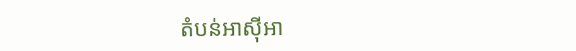តំបន់អាស៊ីអា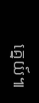គ្នេយ៍៕